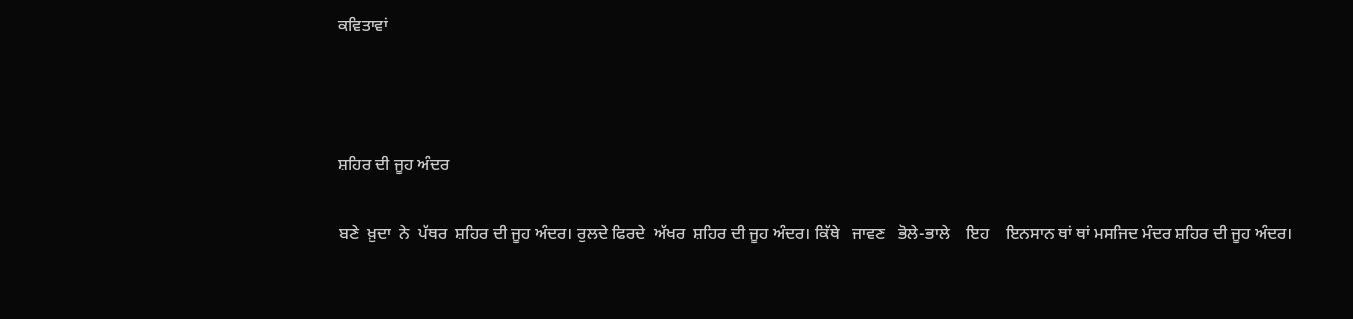ਕਵਿਤਾਵਾਂ



ਸ਼ਹਿਰ ਦੀ ਜੂਹ ਅੰਦਰ

ਬਣੇ  ਖ਼ੁਦਾ  ਨੇ  ਪੱਥਰ  ਸ਼ਹਿਰ ਦੀ ਜੂਹ ਅੰਦਰ। ਰੁਲਦੇ ਫਿਰਦੇ  ਅੱਖਰ  ਸ਼ਹਿਰ ਦੀ ਜੂਹ ਅੰਦਰ। ਕਿੱਥੇ   ਜਾਵਣ   ਭੋਲੇ-ਭਾਲੇ    ਇਹ    ਇਨਸਾਨ ਥਾਂ ਥਾਂ ਮਸਜਿਦ ਮੰਦਰ ਸ਼ਹਿਰ ਦੀ ਜੂਹ ਅੰਦਰ।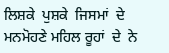ਲਿਸ਼ਕੇ  ਪੁਸ਼ਕੇ  ਜਿਸਮਾਂ  ਦੇ  ਮਨਮੋਹਣੇ ਮਹਿਲ ਰੂਹਾਂ  ਦੇ  ਨੇ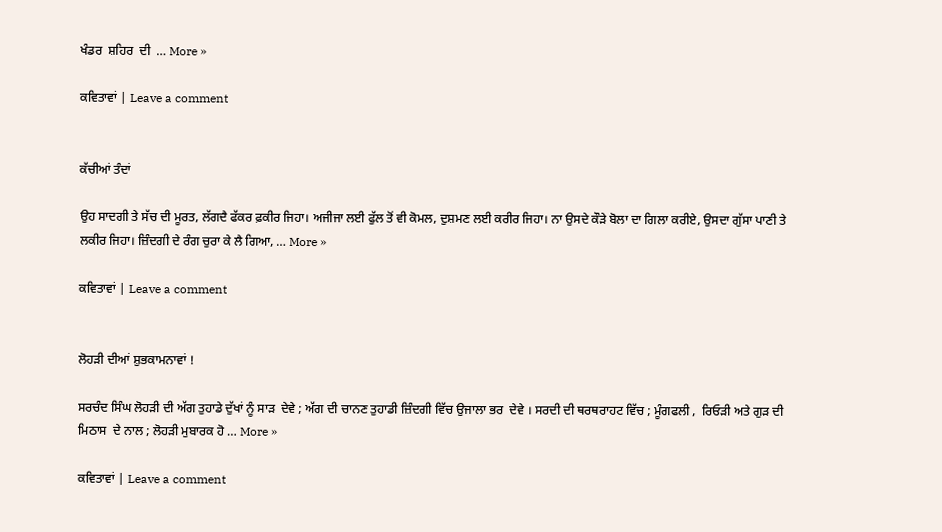ਖੰਡਰ  ਸ਼ਹਿਰ  ਦੀ  … More »

ਕਵਿਤਾਵਾਂ | Leave a comment


ਕੱਚੀਆਂ ਤੰਦਾਂ

ਉਹ ਸਾਦਗੀ ਤੇ ਸੱਚ ਦੀ ਮੂਰਤ, ਲੱਗਦੈ ਫੱਕਰ ਫ਼ਕੀਰ ਜਿਹਾ। ਅਜੀਜਾ ਲਈ ਫੁੱਲ ਤੋਂ ਵੀ ਕੋਮਲ, ਦੁਸ਼ਮਣ ਲਈ ਕਰੀਰ ਜਿਹਾ। ਨਾ ਉਸਦੇ ਕੌੜੇ ਬੋਲਾ ਦਾ ਗਿਲਾ ਕਰੀਏ, ਉਸਦਾ ਗੁੱਸਾ ਪਾਣੀ ਤੇ ਲਕੀਰ ਜਿਹਾ। ਜ਼ਿੰਦਗੀ ਦੇ ਰੰਗ ਚੁਰਾ ਕੇ ਲੈ ਗਿਆ, … More »

ਕਵਿਤਾਵਾਂ | Leave a comment


ਲੋਹੜੀ ਦੀਆਂ ਸ਼ੁਭਕਾਮਨਾਵਾਂ !

ਸਰਚੰਦ ਸਿੰਘ ਲੋਹੜੀ ਦੀ ਅੱਗ ਤੁਹਾਡੇ ਦੁੱਖਾਂ ਨੂੰ ਸਾੜ  ਦੇਵੇ ; ਅੱਗ ਦੀ ਚਾਨਣ ਤੁਹਾਡੀ ਜ਼ਿੰਦਗੀ ਵਿੱਚ ਉਜਾਲਾ ਭਰ  ਦੇਵੇ । ਸਰਦੀ ਦੀ ਥਰਥਰਾਹਟ ਵਿੱਚ ; ਮੂੰਗਫਲੀ ,  ਰਿਓੜੀ ਅਤੇ ਗੁੜ ਦੀ ਮਿਠਾਸ  ਦੇ ਨਾਲ ; ਲੋਹੜੀ ਮੁਬਾਰਕ ਹੋ … More »

ਕਵਿਤਾਵਾਂ | Leave a comment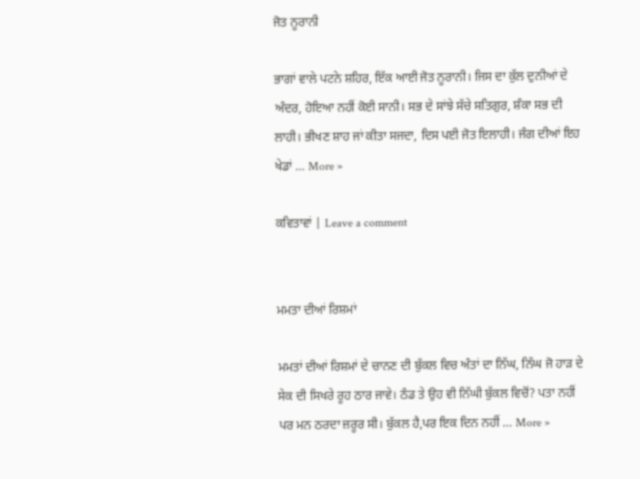ਜੋਤ ਨੂਰਾਨੀ

ਭਾਗਾਂ ਵਾਲੇ ਪਟਨੇ ਸ਼ਹਿਰ, ਇੱਕ ਆਈ ਜੋਤ ਨੂਰਾਨੀ। ਜਿਸ ਦਾ ਕੁੱਲ ਦੁਨੀਆਂ ਦੇ ਅੰਦਰ, ਹੋਇਆ ਨਹੀਂ ਕੋਈ ਸਾਨੀ। ਸਭ ਦੇ ਸਾਂਝੇ ਸੱਚੇ ਸਤਿਗੁਰ, ਸ਼ੰਕਾ ਸਭ ਦੀ ਲਾਹੀ। ਭੀਖਣ ਸ਼ਾਹ ਜਾਂ ਕੀਤਾ ਸਜਦਾ, ਦਿਸ ਪਈ ਜੋਤ ਇਲਾਹੀ। ਜੰਗ ਦੀਆਂ ਇਹ ਖੇਡਾਂ … More »

ਕਵਿਤਾਵਾਂ | Leave a comment


ਮਮਤਾ ਦੀਆਂ ਰਿਸ਼ਮਾਂ

ਮਮਤਾਂ ਦੀਆਂ ਰਿਸ਼ਮਾਂ ਦੇ ਚਾਨਣ ਦੀ ਬੁੱਕਲ ਵਿਚ ਅੰਤਾਂ ਦਾ ਨਿੱਘ, ਨਿੱਘ ਜੋ ਹਾੜ ਦੇ ਸੇਕ ਦੀ ਸਿਖਰੇ ਰੂਹ ਠਾਰ ਜਾਵੇ। ਠੰਡ ਤੇ ਉਹ ਵੀ ਨਿੱਘੀ ਬੁੱਕਲ ਵਿਚੋਂ? ਪਤਾ ਨਹੀਂ ਪਰ ਮਨ ਠਰਦਾ ਜ਼ਰੂਰ ਸੀ। ਬੁੱਕਲ ਹੈ,ਪਰ ਇਕ ਦਿਨ ਨਹੀਂ … More »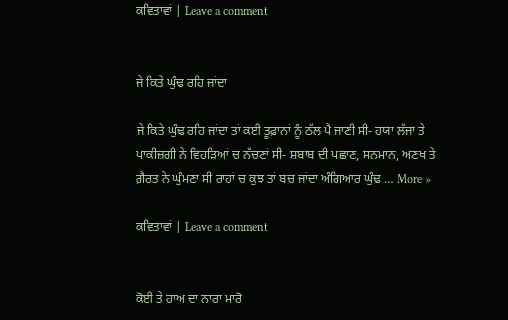ਕਵਿਤਾਵਾਂ | Leave a comment


ਜੇ ਕਿਤੇ ਘੁੰਢ ਰਹਿ ਜਾਂਦਾ

ਜੇ ਕਿਤੇ ਘੁੰਢ ਰਹਿ ਜਾਂਦਾ ਤਾਂ ਕਈ ਤੂਫ਼ਾਨਾਂ ਨੂੰ ਠੱਲ ਪੈ ਜਾਣੀ ਸੀ- ਹਯਾ ਲੱਜਾ ਤੇ ਪਾਕੀਜ਼ਗੀ ਨੇ ਵਿਹੜਿਆਂ ਚ ਨੱਚਣਾਂ ਸੀ- ਸ਼ਬਾਬ ਦੀ ਪਛਾਣ, ਸਨਮਾਨ, ਅਣਖ ਤੇ ਗ਼ੈਰਤ ਨੇ ਘੁੰਮਣਾ ਸੀ ਰਾਹਾਂ ਚ ਕੁਝ ਤਾਂ ਬਚ ਜਾਂਦਾ ਅੰਗਿਆਰ ਘੁੰਢ … More »

ਕਵਿਤਾਵਾਂ | Leave a comment


ਕੋਈ ਤੇ ਹਾਅ ਦਾ ਨਾਰਾ ਮਾਰੋ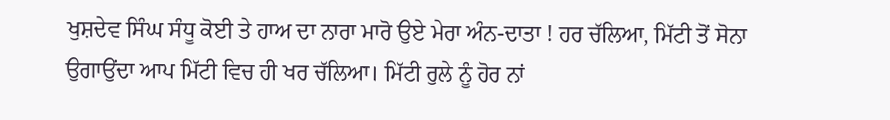ਖੁਸ਼ਦੇਵ ਸਿੰਘ ਸੰਧੂ ਕੋਈ ਤੇ ਹਾਅ ਦਾ ਨਾਰਾ ਮਾਰੋ ਉਏ ਮੇਰਾ ਅੰਨ-ਦਾਤਾ ! ਹਰ ਚੱਲਿਆ, ਮਿੱਟੀ ਤੋਂ ਸੋਨਾ ਉਗਾਉਂਦਾ ਆਪ ਮਿੱਟੀ ਵਿਚ ਹੀ ਖਰ ਚੱਲਿਆ। ਮਿੱਟੀ ਰੁਲੇ ਨੂੰ ਹੋਰ ਨਾਂ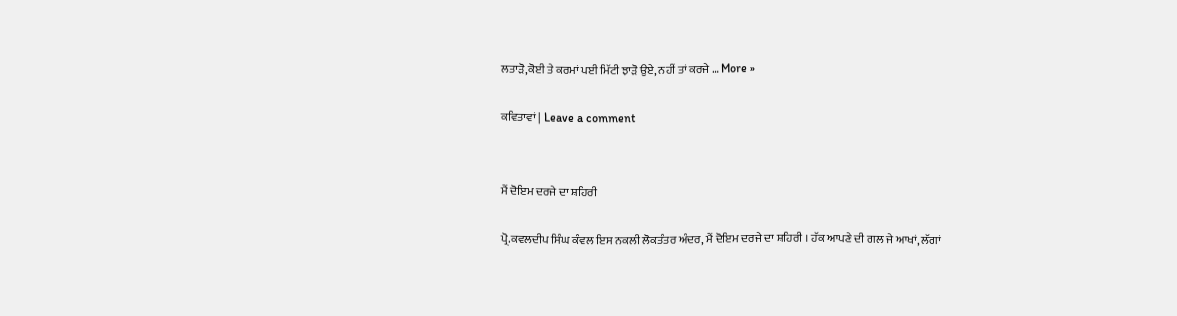ਲਤਾੜੋ,ਕੋਈ ਤੇ ਕਰਮਾਂ ਪਈ ਮਿੱਟੀ ਝਾੜੋ ਉਏ, ਨਹੀਂ ਤਾਂ ਕਰਜੇ … More »

ਕਵਿਤਾਵਾਂ | Leave a comment


ਮੈਂ ਦੋਇਮ ਦਰਜੇ ਦਾ ਸ਼ਹਿਰੀ

ਪ੍ਰੋ.ਕਵਲਦੀਪ ਸਿੰਘ ਕੰਵਲ ਇਸ ਨਕਲੀ ਲੋਕਤੰਤਰ ਅੰਦਰ, ਮੈਂ ਦੋਇਮ ਦਰਜੇ ਦਾ ਸ਼ਹਿਰੀ । ਹੱਕ ਆਪਣੇ ਦੀ ਗਲ ਜੇ ਆਖਾਂ, ਲੱਗਾਂ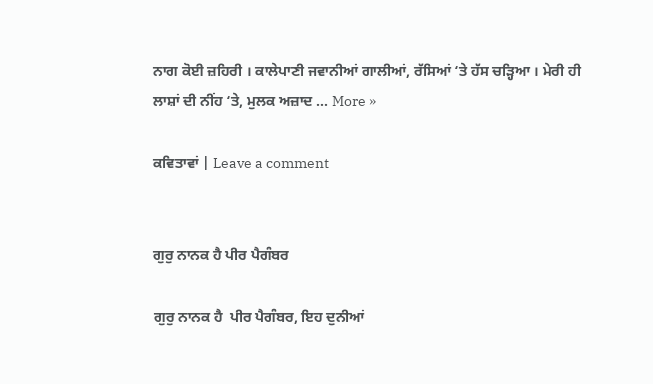ਨਾਗ ਕੋਈ ਜ਼ਹਿਰੀ । ਕਾਲੇਪਾਣੀ ਜਵਾਨੀਆਂ ਗਾਲੀਆਂ, ਰੱਸਿਆਂ ‘ਤੇ ਹੱਸ ਚੜ੍ਹਿਆ । ਮੇਰੀ ਹੀ ਲਾਸ਼ਾਂ ਦੀ ਨੀਂਹ ‘ਤੇ, ਮੁਲਕ ਅਜ਼ਾਦ … More »

ਕਵਿਤਾਵਾਂ | Leave a comment


ਗੁਰੁ ਨਾਨਕ ਹੈ ਪੀਰ ਪੈਗੰਬਰ

ਗੁਰੁ ਨਾਨਕ ਹੈ  ਪੀਰ ਪੈਗੰਬਰ, ਇਹ ਦੁਨੀਆਂ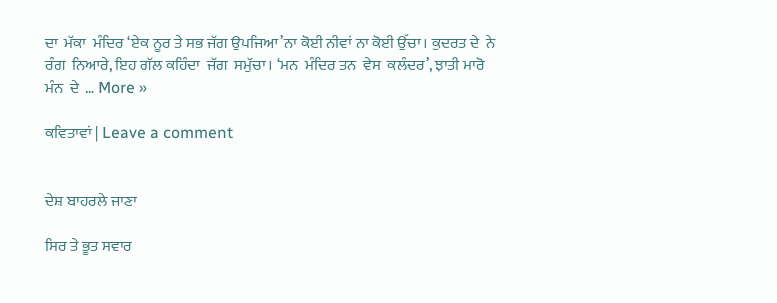ਦਾ  ਮੱਕਾ  ਮੰਦਿਰ ‘ਏਕ ਨੂਰ ਤੇ ਸਭ ਜੱਗ ਉਪਜਿਆ’ਨਾ ਕੋਈ ਨੀਵਾਂ ਨਾ ਕੋਈ ਉੱਚਾ। ਕੁਦਰਤ ਦੇ  ਨੇ ਰੰਗ  ਨਿਆਰੇ, ਇਹ ਗੱਲ ਕਹਿੰਦਾ  ਜੱਗ  ਸਮੁੱਚਾ। ‘ਮਨ  ਮੰਦਿਰ ਤਨ  ਵੇਸ  ਕਲੰਦਰ’, ਝਾਤੀ ਮਾਰੋ ਮੰਨ  ਦੇ  … More »

ਕਵਿਤਾਵਾਂ | Leave a comment


ਦੇਸ਼ ਬਾਹਰਲੇ ਜਾਣਾ

ਸਿਰ ਤੇ ਭੂਤ ਸਵਾਰ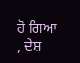ਹੋ ਗਿਆ , ਦੇਸ਼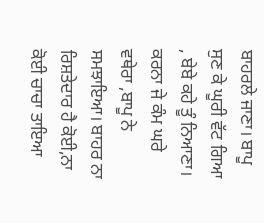ਬਾਹਰਲੇ ਜਾਣਾ। ਬਾਪੂ ਸੁਣ ਕੇ ਘੂਰੀ ਵੱਟ ਗਿਆ , ਬੇਬੇ ਕਹੇ ਤੂੰ ਨਿਆਣਾ। ਕਰਨਾ ਜੇ ਕੰਮ ਘਰੇ ਵਥੇਰਾ ,ਬਾਪੂ ਨੇ ਸਮਝਾਇਆ। ਬਾਹਰ ਨਾ ਰਿਸ਼ਤੇਦਾਰ ਹੈ ਕੋਈ,ਨਾ ਕੋਈ ਚਾਚਾ ਤਾਇਆ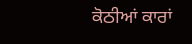ਕੋਠੀਆਂ ਕਾਰਾਂ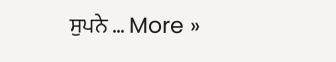ਸੁਪਨੇ … More »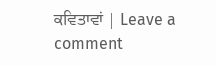ਕਵਿਤਾਵਾਂ | Leave a comment